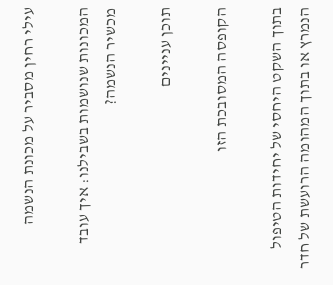עילי רחין מסביר על מכונת הנשמה

המכונות שנושמות בשבילנו: איך עובד מכשיר הנשמה?

תוכן עניינים

הקופסה המסובכת הזו

בתוך השקט היחסי של יחידות הטיפול הנמרץ או בתוך המהומה הרועשת של חדר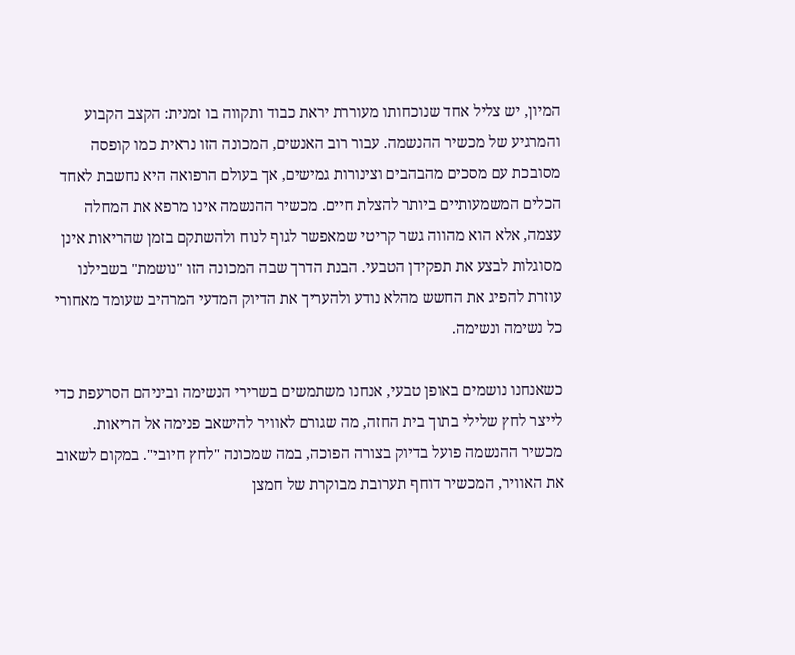המיון, יש צליל אחד שנוכחותו מעוררת יראת כבוד ותקווה בו זמנית: הקצב הקבוע והמרגיע של מכשיר ההנשמה. עבור רוב האנשים, המכונה הזו נראית כמו קופסה מסובכת עם מסכים מהבהבים וצינורות גמישים, אך בעולם הרפואה היא נחשבת לאחד הכלים המשמעותיים ביותר להצלת חיים. מכשיר ההנשמה אינו מרפא את המחלה עצמה, אלא הוא מהווה גשר קריטי שמאפשר לגוף לנוח ולהשתקם בזמן שהריאות אינן מסוגלות לבצע את תפקידן הטבעי. הבנת הדרך שבה המכונה הזו "נושמת" בשבילנו עוזרת להפיג את החשש מהלא נודע ולהעריך את הדיוק המדעי המרהיב שעומד מאחורי כל נשימה ונשימה.

כשאנחנו נושמים באופן טבעי, אנחנו משתמשים בשרירי הנשימה וביניהם הסרעפת כדי לייצר לחץ שלילי בתוך בית החזה, מה שגורם לאוויר להישאב פנימה אל הריאות. מכשיר ההנשמה פועל בדיוק בצורה הפוכה, במה שמכונה "לחץ חיובי". במקום לשאוב את האוויר, המכשיר דוחף תערובת מבוקרת של חמצן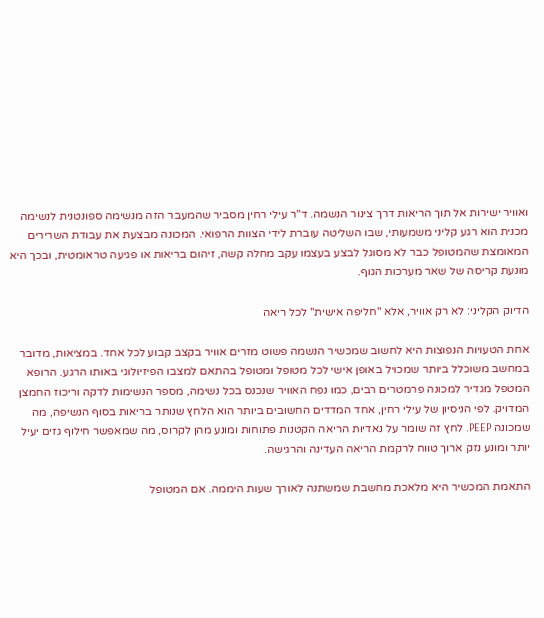ואוויר ישירות אל תוך הריאות דרך צינור הנשמה. ד"ר עילי רחין מסביר שהמעבר הזה מנשימה ספונטנית לנשימה מכנית הוא רגע קליני משמעותי, שבו השליטה עוברת לידי הצוות הרפואי. המכונה מבצעת את עבודת השרירים המאומצת שהמטופל כבר לא מסוגל לבצע בעצמו עקב מחלה קשה, זיהום בריאות או פגיעה טראומטית, ובכך היא מונעת קריסה של שאר מערכות הגוף.

הדיוק הקליני: לא רק אוויר, אלא "חליפה אישית" לכל ריאה

אחת הטעויות הנפוצות היא לחשוב שמכשיר הנשמה פשוט מזרים אוויר בקצב קבוע לכל אחד. במציאות, מדובר במחשב משוכלל ביותר שמכויל באופן אישי לכל מטופל ומטופל בהתאם למצבו הפיזיולוגי באותו הרגע. הרופא המטפל מגדיר למכונה פרמטרים רבים, כמו נפח האוויר שנכנס בכל נשימה, מספר הנשימות לדקה וריכוז החמצן המדויק. לפי הניסיון של עילי רחין, אחד המדדים החשובים ביותר הוא הלחץ שנותר בריאות בסוף הנשיפה, מה שמכונה PEEP. לחץ זה שומר על נאדיות הריאה הקטנות פתוחות ומונע מהן לקרוס, מה שמאפשר חילוף גזים יעיל יותר ומונע נזק ארוך טווח לרקמת הריאה העדינה והרגישה.

התאמת המכשיר היא מלאכת מחשבת שמשתנה לאורך שעות היממה. אם המטופל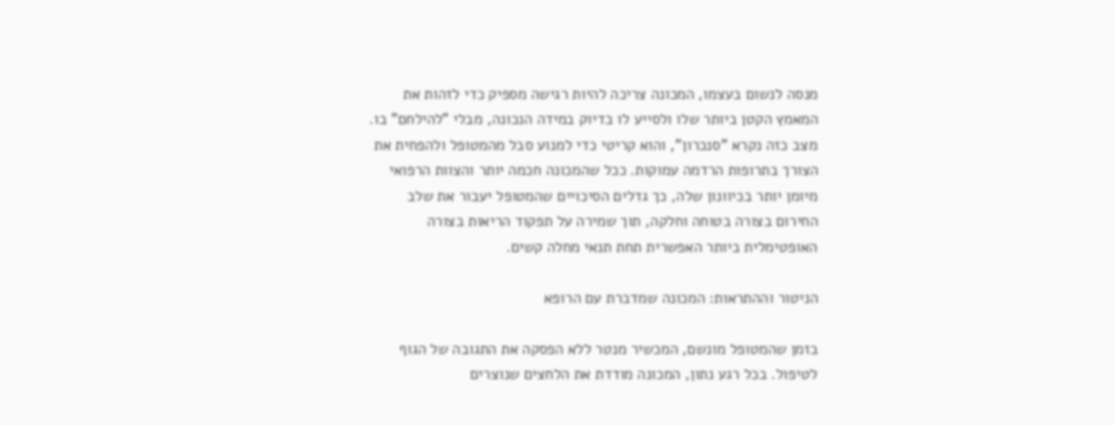מנסה לנשום בעצמו, המכונה צריכה להיות רגישה מספיק כדי לזהות את המאמץ הקטן ביותר שלו ולסייע לו בדיוק במידה הנכונה, מבלי "להילחם" בו. מצב כזה נקרא "סנכרון", והוא קריטי כדי למנוע סבל מהמטופל ולהפחית את הצורך בתרופות הרדמה עמוקות. ככל שהמכונה חכמה יותר והצוות הרפואי מיומן יותר בכיוונון שלה, כך גדלים הסיכויים שהמטופל יעבור את שלב החירום בצורה בטוחה וחלקה, תוך שמירה על תפקוד הריאות בצורה האופטימלית ביותר האפשרית תחת תנאי מחלה קשים.

הניטור וההתראות: המכונה שמדברת עם הרופא

בזמן שהמטופל מונשם, המכשיר מנטר ללא הפסקה את התגובה של הגוף לטיפול. בכל רגע נתון, המכונה מודדת את הלחצים שנוצרים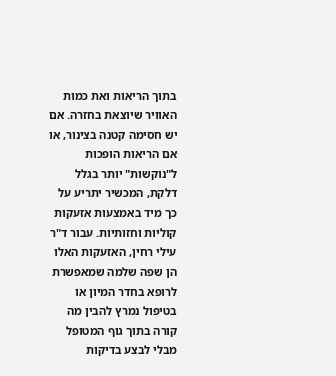בתוך הריאות ואת כמות האוויר שיוצאת בחזרה. אם יש חסימה קטנה בצינור, או אם הריאות הופכות ל"נוקשות" יותר בגלל דלקת, המכשיר יתריע על כך מיד באמצעות אזעקות קוליות וחזותיות. עבור ד"ר עילי רחין, האזעקות האלו הן שפה שלמה שמאפשרת לרופא בחדר המיון או בטיפול נמרץ להבין מה קורה בתוך גוף המטופל מבלי לבצע בדיקות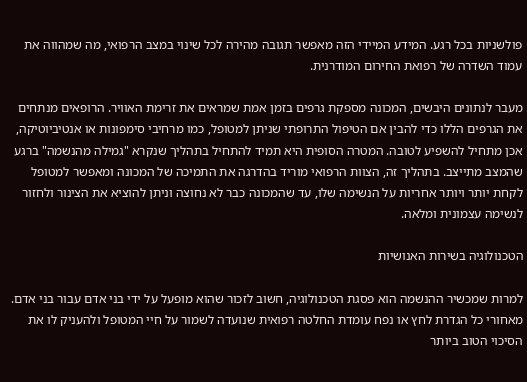פולשניות בכל רגע. המידע המיידי הזה מאפשר תגובה מהירה לכל שינוי במצב הרפואי, מה שמהווה את עמוד השדרה של רפואת החירום המודרנית.

מעבר לנתונים היבשים, המכונה מספקת גרפים בזמן אמת שמראים את זרימת האוויר. הרופאים מנתחים את הגרפים הללו כדי להבין אם הטיפול התרופתי שניתן למטופל, כמו מרחיבי סימפונות או אנטיביוטיקה, אכן מתחיל להשפיע לטובה. המטרה הסופית היא תמיד להתחיל בתהליך שנקרא "גמילה מהנשמה" ברגע שהמצב מתייצב. בתהליך זה, הצוות הרפואי מוריד בהדרגה את התמיכה של המכונה ומאפשר למטופל לקחת יותר ויותר אחריות על הנשימה שלו, עד שהמכונה כבר לא נחוצה וניתן להוציא את הצינור ולחזור לנשימה עצמונית ומלאה.

הטכנולוגיה בשירות האנושיות

למרות שמכשיר ההנשמה הוא פסגת הטכנולוגיה, חשוב לזכור שהוא מופעל על ידי בני אדם עבור בני אדם. מאחורי כל הגדרת לחץ או נפח עומדת החלטה רפואית שנועדה לשמור על חיי המטופל ולהעניק לו את הסיכוי הטוב ביותר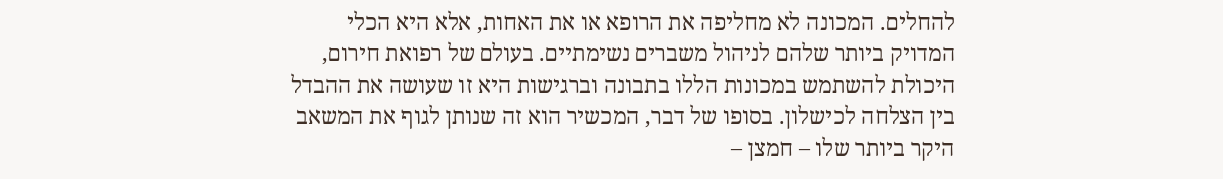להחלים. המכונה לא מחליפה את הרופא או את האחות, אלא היא הכלי המדויק ביותר שלהם לניהול משברים נשימתיים. בעולם של רפואת חירום, היכולת להשתמש במכונות הללו בתבונה וברגישות היא זו שעושה את ההבדל בין הצלחה לכישלון. בסופו של דבר, המכשיר הוא זה שנותן לגוף את המשאב היקר ביותר שלו – חמצן –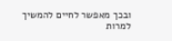ובכך מאפשר לחיים להמשיך למרות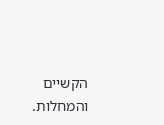הקשיים והמחלות.